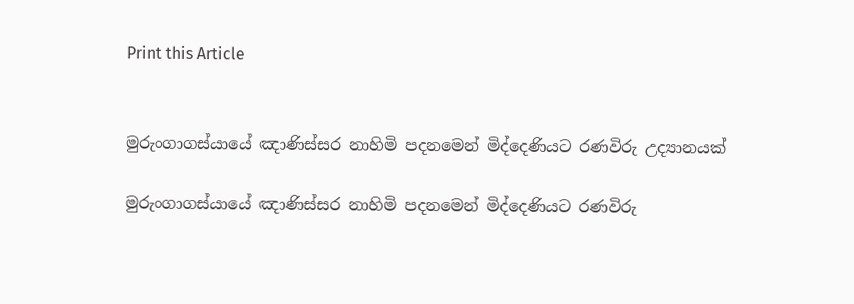Print this Article


මුරුංගාගස්යායේ ඤාණිස්සර නාහිමි පදනමෙන් මිද්දෙණියට රණවිරු උද්‍යානයක්

මුරුංගාගස්යායේ ඤාණිස්සර නාහිමි පදනමෙන් මිද්දෙණියට රණවිරු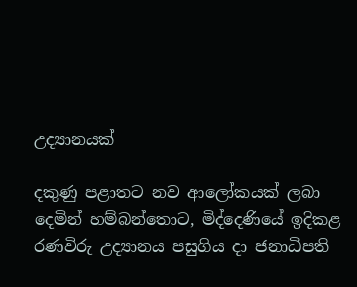උද්‍යානයක්

දකුණු පළාතට නව ආලෝකයක් ලබා දෙමින් හම්බන්තොට, මිද්දෙණියේ ඉදිකළ රණවිරු උද්‍යානය පසුගිය දා ජනාධිපති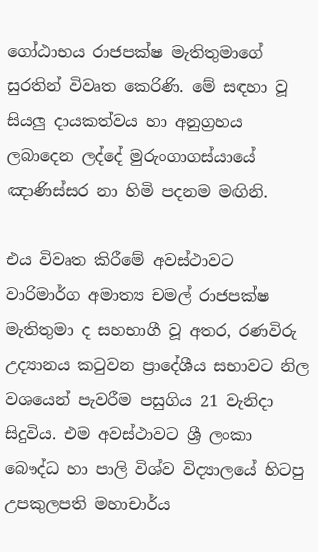ගෝඨාභය රාජපක්ෂ මැතිතුමාගේ සුරතින් විවෘත කෙරිණි. මේ සඳහා වූ සියලු දායකත්වය හා අනුග්‍රහය ලබාදෙන ලද්දේ මුරුංගාගස්යායේ ඤාණිස්සර නා හිමි පදනම මඟිනි.

එය විවෘත කිරීමේ අවස්ථාවට වාරිමාර්ග අමාත්‍ය චමල් රාජපක්ෂ මැතිතුමා ද සහභාගී වූ අතර, රණවිරු උද්‍යානය කටුවන ප්‍රාදේශීය සභාවට නිල වශයෙන් පැවරීම පසුගිය 21 වැනිදා සිදුවිය. එම අවස්ථාවට ශ්‍රී ලංකා බෞද්ධ හා පාලි විශ්ව විද්‍යාලයේ හිටපු උපකුලපති මහාචාර්ය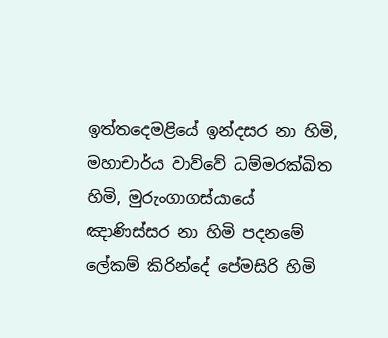ඉත්තදෙමළියේ ඉන්දසර නා හිමි, මහාචාර්ය වාව්වේ ධම්මරක්ඛිත හිමි, මුරුංගාගස්යායේ ඤාණිස්සර නා හිමි පදනමේ ලේකම් කිරින්දේ පේමසිරි හිමි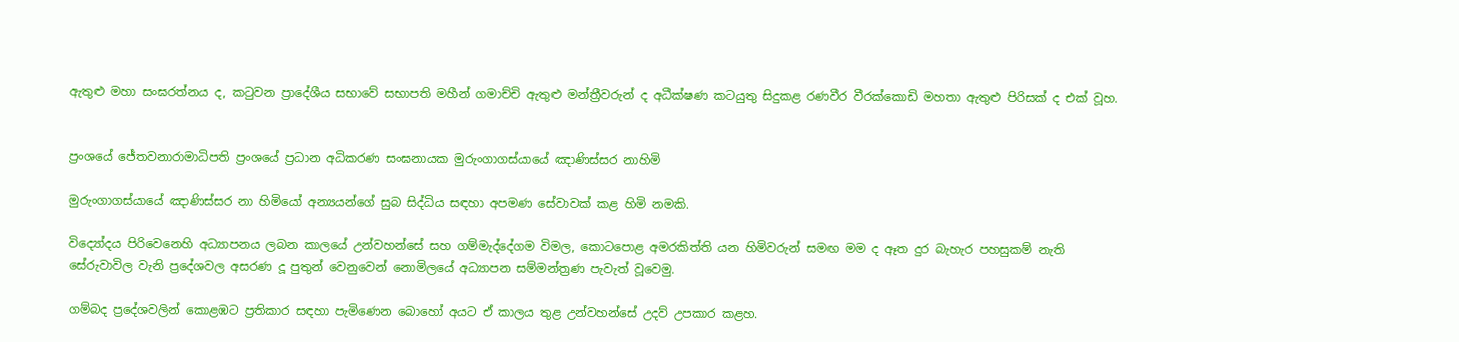ඇතුළු මහා සංඝරත්නය ද, කටුවන ප්‍රාදේශීය සභාවේ සභාපති මහීන් ගමාච්චි ඇතුළු මන්ත්‍රීවරුන් ද අධීක්ෂණ කටයුතු සිදුකළ රණවීර වීරක්කොඩි මහතා ඇතුළු පිරිසක් ද එක් වූහ.


ප්‍රංශයේ ජේතවනාරාමාධිපති ප්‍රංශයේ ප්‍රධාන අධිකරණ සංඝනායක මුරුංගාගස්යායේ ඤාණිස්සර නාහිමි

මුරුංගාගස්යායේ ඤාණිස්සර නා හිමියෝ අන්‍යයන්ගේ සුබ සිද්ධිය සඳහා අපමණ සේවාවක් කළ හිමි නමකි.

විද්‍යෝදය පිරිවෙනෙහි අධ්‍යාපනය ලබන කාලයේ උන්වහන්සේ සහ ගම්මැද්දේගම විමල, කොටපොළ අමරකිත්ති යන හිමිවරුන් සමඟ මම ද ඈත දුර බැහැර පහසුකම් නැති සේරුවාවිල වැනි ප්‍රදේශවල අසරණ දූ පුතුන් වෙනුවෙන් නොමිලයේ අධ්‍යාපන සම්මන්ත්‍රණ පැවැත් වූවෙමු.

ගම්බද ප්‍රදේශවලින් කොළඹට ප්‍රතිකාර සඳහා පැමිණෙන බොහෝ අයට ඒ කාලය තුළ උන්වහන්සේ උදව් උපකාර කළහ.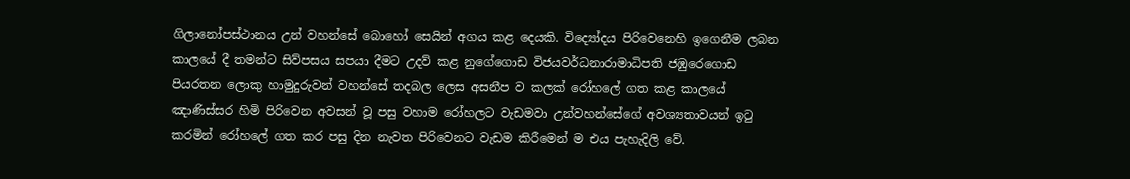ගිලානෝපස්ථානය උන් වහන්සේ බොහෝ සෙයින් අගය කළ දෙයකි. විද්‍යෝදය පිරිවෙනෙහි ඉගෙනීම ලබන කාලයේ දී තමන්ට සිව්පසය සපයා දීමට උදව් කළ නුගේගොඩ විජයවර්ධනාරාමාධිපති ජඹුරෙගොඩ පියරතන ලොකු හාමුදුරුවන් වහන්සේ තදබල ලෙස අසනීප ව කලක් රෝහලේ ගත කළ කාලයේ ඤාණිස්සර හිමි පිරිවෙන අවසන් වූ පසු වහාම රෝහලට වැඩමවා උන්වහන්සේගේ අවශ්‍යතාවයන් ඉටු කරමින් රෝහලේ ගත කර පසු දින නැවත පිරිවෙනට වැඩම කිරීමෙන් ම එය පැහැදිලි වේ.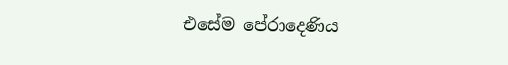එසේම පේරාදෙණිය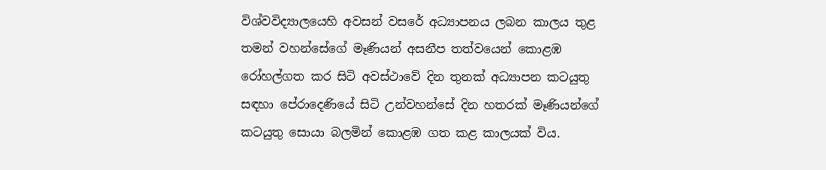විශ්වවිද්‍යාලයෙහි අවසන් වසරේ අධ්‍යාපනය ලබන කාලය තුළ තමන් වහන්සේගේ මෑණියන් අසනීප තත්වයෙන් කොළඹ රෝහල්ගත කර සිටි අවස්ථාවේ දින තුනක් අධ්‍යාපන කටයුතු සඳහා පේරාදෙණියේ සිටි උන්වහන්සේ දින හතරක් මෑණියන්ගේ කටයුතු සොයා බලමින් කොළඹ ගත කළ කාලයක් විය.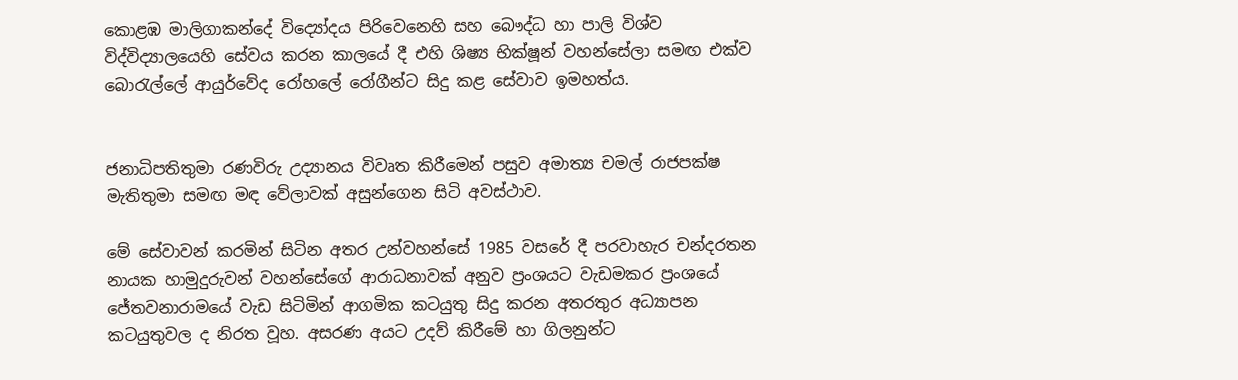කොළඹ මාලිගාකන්දේ විද්‍යෝදය පිරිවෙනෙහි සහ බෞද්ධ හා පාලි විශ්ව විද්විද්‍යාලයෙහි සේවය කරන කාලයේ දී එහි ශිෂ්‍ය භික්ෂූන් වහන්සේලා සමඟ එක්ව බොරැල්ලේ ආයුර්වේද රෝහලේ රෝගීන්ට සිදු කළ සේවාව ඉමහත්ය.


ජනාධිපතිතුමා රණවිරු උද්‍යානය විවෘත කිරීමෙන් පසුව අමාත්‍ය චමල් රාජපක්ෂ මැතිතුමා සමඟ මඳ වේලාවක් අසුන්ගෙන සිටි අවස්ථාව.

මේ සේවාවන් කරමින් සිටින අතර උන්වහන්සේ 1985 වසරේ දී පරවාහැර චන්දරතන නායක හාමුදුරුවන් වහන්සේගේ ආරාධනාවක් අනුව ප්‍රංශයට වැඩමකර ප්‍රංශයේ ජේතවනාරාමයේ වැඩ සිටිමින් ආගමික කටයුතු සිදු කරන අතරතුර අධ්‍යාපන කටයුතුවල ද නිරත වූහ. අසරණ අයට උදව් කිරීමේ හා ගිලනුන්ට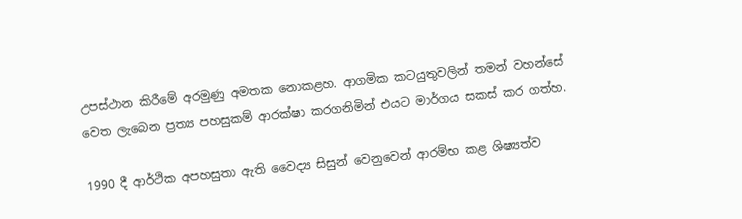උපස්ථාන කිරීමේ අරමුණු අමතක නොකළහ. ආගමික කටයුතුවලින් තමන් වහන්සේ වෙත ලැබෙන ප්‍රත්‍ය පහසුකම් ආරක්ෂා කරගනිමින් එයට මාර්ගය සකස් කර ගත්හ.

1990 දී ආර්ථික අපහසුතා ඇති වෛද්‍ය සිසුන් වෙනුවෙන් ආරම්භ කළ ශිෂ්‍යත්ව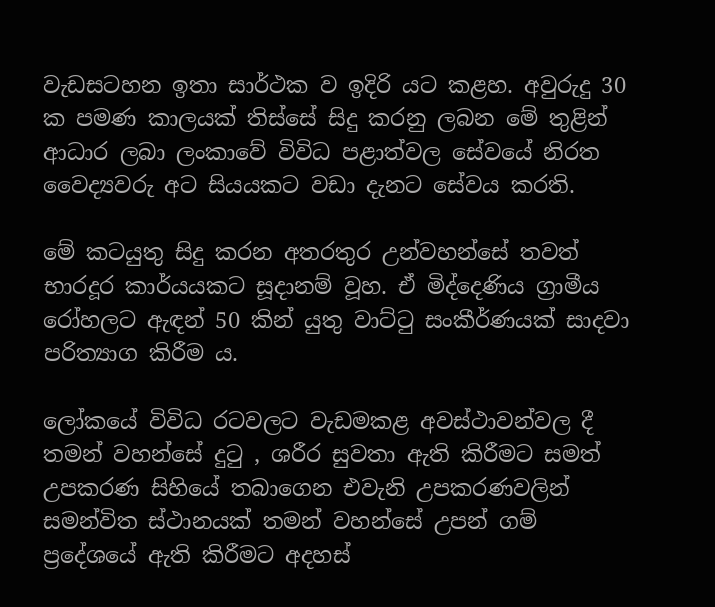වැඩසටහන ඉතා සාර්ථක ව ඉදිරි යට කළහ. අවුරුදු 30 ක පමණ කාලයක් තිස්සේ සිදු කරනු ලබන මේ තුළින් ආධාර ලබා ලංකාවේ විවිධ පළාත්වල සේවයේ නිරත වෛද්‍යවරු අට සියයකට වඩා දැනට සේවය කරති.

මේ කටයුතු සිදු කරන අතරතුර උන්වහන්සේ තවත් භාරදූර කාර්යයකට සූදානම් වූහ. ඒ මිද්දෙණිය ග්‍රාමීය රෝහලට ඇඳන් 50 කින් යුතු වාට්ටු සංකීර්ණයක් සාදවා පරිත්‍යාග කිරීම ය.

ලෝකයේ විවිධ රටවලට වැඩමකළ අවස්ථාවන්වල දී තමන් වහන්සේ දුටු , ශරීර සුවතා ඇති කිරීමට සමත් උපකරණ සිහියේ තබාගෙන එවැනි උපකරණවලින් සමන්විත ස්ථානයක් තමන් වහන්සේ උපන් ගම් ප්‍රදේශයේ ඇති කිරීමට අදහස්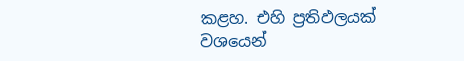කළහ. එහි ප්‍රතිඵලයක් වශයෙන්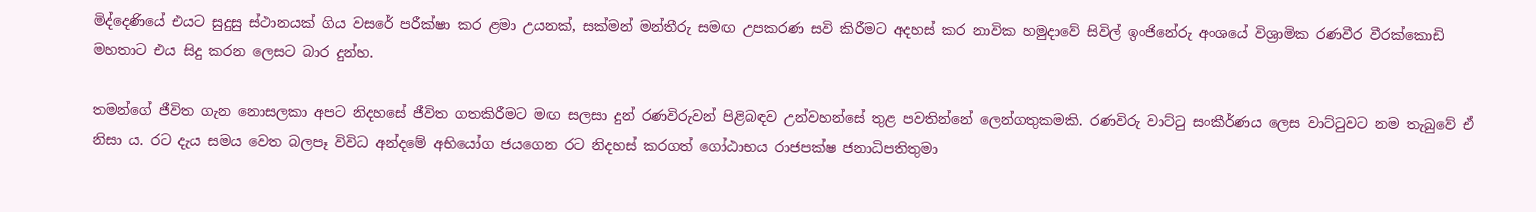මිද්දෙණියේ එයට සුදුසු ස්ථානයක් ගිය වසරේ පරීක්ෂා කර ළමා උයනක්, සක්මන් මන්තීරු සමඟ උපකරණ සවි කිරීමට අදහස් කර නාවික හමුදාවේ සිවිල් ඉංජිනේරු අංශයේ විශ්‍රාමික රණවීර වීරක්කොඩි මහතාට එය සිදු කරන ලෙසට බාර දුන්හ.

තමන්ගේ ජීවිත ගැන නොසලකා අපට නිදහසේ ජීවිත ගතකිරීමට මඟ සලසා දුන් රණවිරුවන් පිළිබඳව උන්වහන්සේ තුළ පවතින්නේ ලෙන්ගතුකමකි. රණවිරු වාට්ටු සංකීර්ණය ලෙස වාට්ටුවට නම තැබුවේ ඒ නිසා ය. රට දැය සමය වෙත බලපෑ විවිධ අන්දමේ අභියෝග ජයගෙන රට නිදහස් කරගත් ගෝඨාභය රාජපක්ෂ ජනාධිපතිතුමා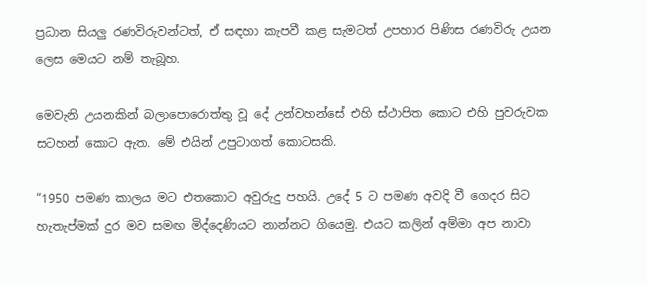ප්‍රධාන සියලු රණවිරුවන්ටත්, ඒ සඳහා කැපවී කළ සැමටත් උපහාර පිණිස රණවිරු උයන ලෙස මෙයට නම් තැබූහ.

මෙවැනි උයනකින් බලාපොරොත්තු වූ දේ උන්වහන්සේ එහි ස්ථාපිත කොට එහි පුවරුවක සටහන් කොට ඇත. මේ එයින් උපුටාගත් කොටසකි.

“1950 පමණ කාලය මට එතකොට අවුරුදු පහයි. උදේ 5 ට පමණ අවදි වී ගෙදර සිට හැතැප්මක් දුර මව සමඟ මිද්දෙණියට නාන්නට ගියෙමු. එයට කලින් අම්මා අප නාවා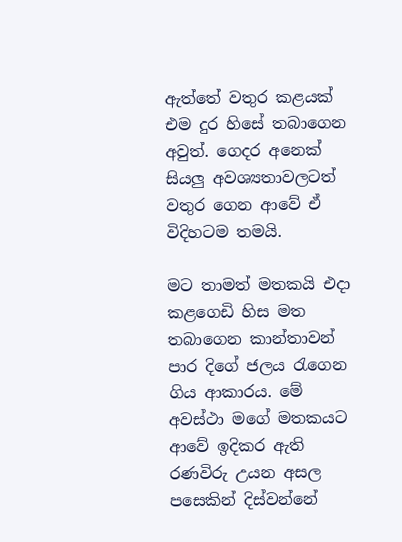ඇත්තේ වතුර කළයක් එම දුර හිසේ තබාගෙන අවුත්. ගෙදර අනෙක් සියලු අවශ්‍යතාවලටත් වතුර ගෙන ආවේ ඒ විදිහටම තමයි.

මට තාමත් මතකයි එදා කළගෙඩි හිස මත තබාගෙන කාන්තාවන් පාර දිගේ ජලය රැගෙන ගිය ආකාරය. මේ අවස්ථා මගේ මතකයට ආවේ ඉදිකර ඇති රණවිරු උයන අසල පසෙකින් දිස්වන්නේ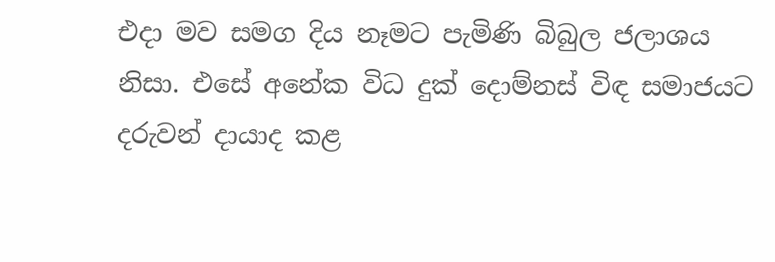එදා මව සමග දිය නෑමට පැමිණි බිබුල ජලාශය නිසා. එසේ අනේක විධ දුක් දොම්නස් විඳ සමාජයට දරුවන් දායාද කළ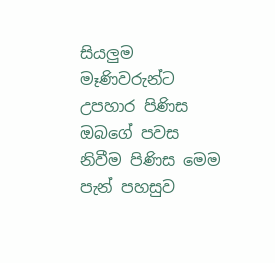සියලුම මෑණිවරුන්ට උපහාර පිණිස ඔබගේ පවස නිවීම පිණිස මෙම පැන් පහසුව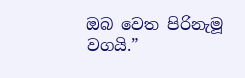ඔබ වෙත පිරිනැමූ වගයි.”